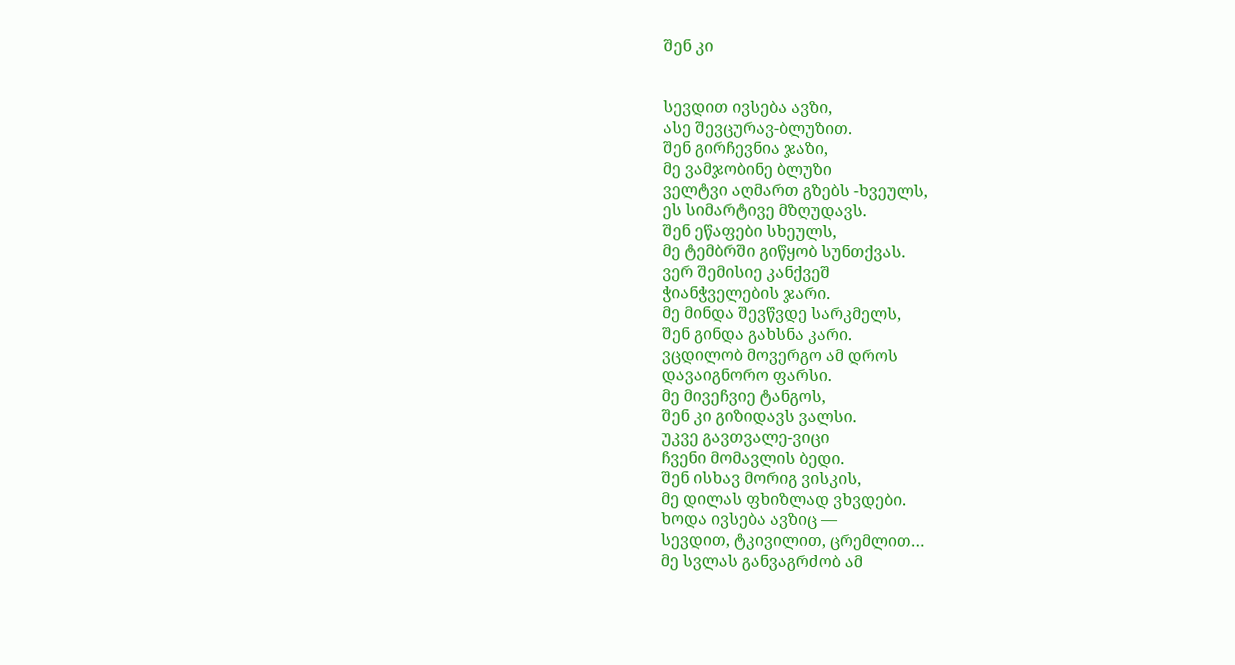შენ კი


სევდით ივსება ავზი,
ასე შევცურავ-ბლუზით.
შენ გირჩევნია ჯაზი,
მე ვამჯობინე ბლუზი
ველტვი აღმართ გზებს -ხვეულს,
ეს სიმარტივე მზღუდავს.
შენ ეწაფები სხეულს,
მე ტემბრში გიწყობ სუნთქვას.
ვერ შემისიე კანქვეშ
ჭიანჭველების ჯარი.
მე მინდა შევწვდე სარკმელს,
შენ გინდა გახსნა კარი.
ვცდილობ მოვერგო ამ დროს
დავაიგნორო ფარსი.
მე მივეჩვიე ტანგოს,
შენ კი გიზიდავს ვალსი.
უკვე გავთვალე-ვიცი
ჩვენი მომავლის ბედი.
შენ ისხავ მორიგ ვისკის,
მე დილას ფხიზლად ვხვდები.
ხოდა ივსება ავზიც —
სევდით, ტკივილით, ცრემლით…
მე სვლას განვაგრძობ ამ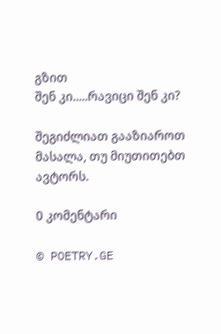გზით
შენ კი.....რავიცი შენ კი?

შეგიძლიათ გააზიაროთ მასალა, თუ მიუთითებთ ავტორს.

0 კომენტარი

© POETRY.GE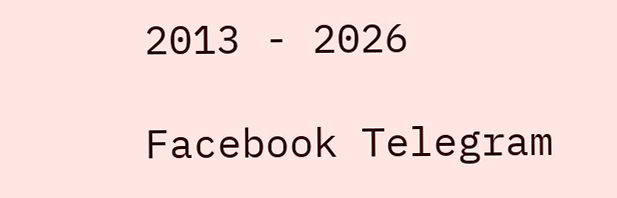2013 - 2026

Facebook Telegram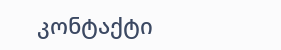კონტაქტი